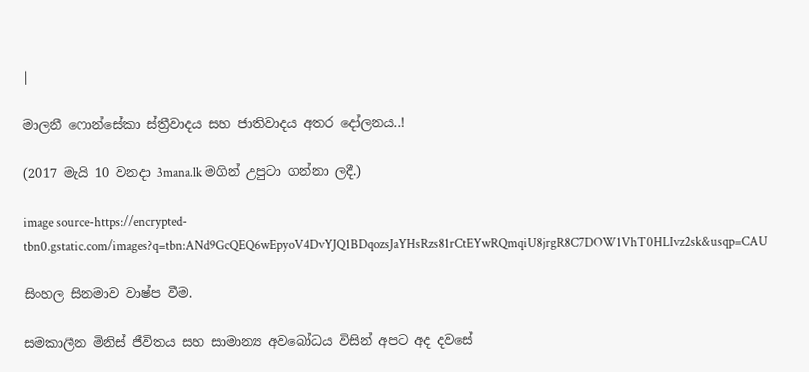|

මාලනී ෆොන්සේකා ස්ත්‍රීවාදය සහ ජාතිවාදය අතර දෝලනය..!

(2017 මැයි 10 වනදා 3mana.lk මගින් උපුටා ගන්නා ලදී.)

image source-https://encrypted-tbn0.gstatic.com/images?q=tbn:ANd9GcQEQ6wEpyoV4DvYJQ1BDqozsJaYHsRzs81rCtEYwRQmqiU8jrgR8C7DOW1VhT0HLIvz2sk&usqp=CAU

සිංහල සිනමාව වාෂ්ප වීම.

සමකාලීන මිනිස් ජීවිතය සහ සාමාන්‍ය අවබෝධය විසින් අපට අද දවසේ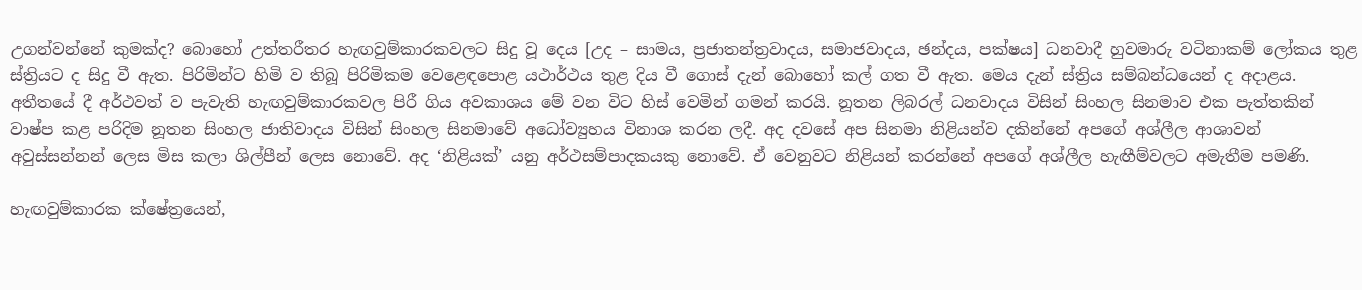උගන්වන්නේ කුමක්ද? බොහෝ උත්තරීතර හැඟවුම්කාරකවලට සිදු වූ දෙය [උද – සාමය, ප්‍රජාතන්ත්‍රවාදය, සමාජවාදය, ඡන්දය, පක්ෂය] ධනවාදී හුවමාරු වටිනාකම් ලෝකය තුළ ස්ත්‍රියට ද සිදු වී ඇත. පිරිමින්ට හිමි ව තිබූ පිරිමිකම වෙළෙඳපොළ යථාර්ථය තුළ දිය වී ගොස් දැන් බොහෝ කල් ගත වී ඇත. මෙය දැන් ස්ත්‍රිය සම්බන්ධයෙන් ද අදාළය. අතීතයේ දී අර්ථවත් ව පැවැති හැඟවුම්කාරකවල පිරී ගිය අවකාශය මේ වන විට හිස් වෙමින් ගමන් කරයි. නූතන ලිබරල් ධනවාදය විසින් සිංහල සිනමාව එක පැත්තකින් වාෂ්ප කළ පරිදිම නූතන සිංහල ජාතිවාදය විසින් සිංහල සිනමාවේ අධෝව්‍යුහය විනාශ කරන ලදී. අද දවසේ අප සිනමා නිළියන්ව දකින්නේ අපගේ අශ්ලීල ආශාවන් අවුස්සන්නන් ලෙස මිස කලා ශිල්පීන් ලෙස නොවේ. අද ‘නිළියක්’ යනු අර්ථසම්පාදකයකු නොවේ. ඒ වෙනුවට නිළියන් කරන්නේ අපගේ අශ්ලීල හැඟීම්වලට අමැතීම පමණි.

හැඟවුම්කාරක ක්ෂේත්‍රයෙන්,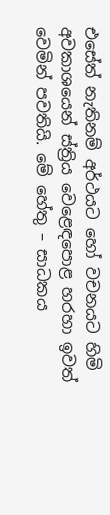එසේත් නැතිනම් අර්ථයට හෝ වචනයට හිමි අවකාශයෙන් ස්ත්‍රිය වෙළෙඳපොළ හරහා ඉවත් වෙමින් පවතියි. මේ හේතු – සාධකය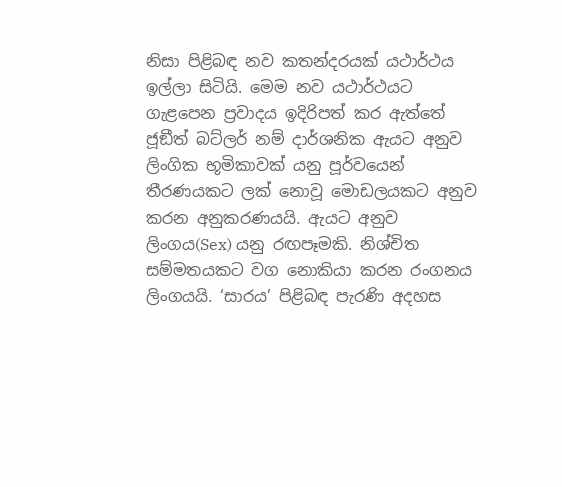නිසා පිළිබඳ නව කතන්දරයක් යථාර්ථය ඉල්ලා සිටියි. මෙම නව යථාර්ථයට ගැළපෙන ප්‍රවාදය ඉදිරිපත් කර ඇත්තේ ජූඞීත් බට්ලර් නම් දාර්ශනික ඇයට අනුව ලිංගික භූමිකාවක් යනු පූර්වයෙන් තීරණයකට ලක් නොවූ මොඩලයකට අනුව කරන අනුකරණයයි. ඇයට අනුව ලිංගය(Sex) යනු රඟපෑමකි. නිශ්චිත සම්මතයකට වග නොකියා කරන රංගනය ලිංගයයි. ‘සාරය’ පිළිබඳ පැරණි අදහස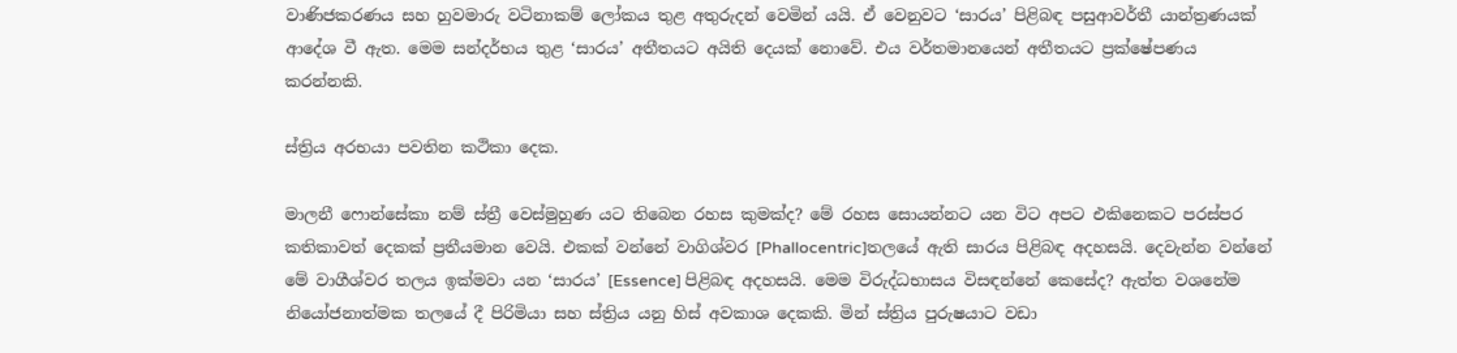වාණිජකරණය සහ හුවමාරු වටිනාකම් ලෝකය තුළ අතුරුදන් වෙමින් යයි. ඒ වෙනුවට ‘සාරය’ පිළිබඳ පසුආවර්තී යාන්ත්‍රණයක් ආදේශ වී ඇත. මෙම සන්දර්භය තුළ ‘සාරය’ අතීතයට අයිති දෙයක් නොවේ. එය වර්තමානයෙන් අතීතයට ප්‍රක්ෂේපණය කරන්නකි.

ස්ත්‍රිය අරභයා පවතින කථිකා දෙක.

මාලනී ෆොන්සේකා නම් ස්ත්‍රී වෙස්මුහුණ යට තිබෙන රහස කුමක්ද? මේ රහස සොයන්නට යන විට අපට එකිනෙකට පරස්පර කතිකාවත් දෙකක් ප්‍රතීයමාන වෙයි. එකක් වන්නේ වාගිශ්වර [Phallocentric]තලයේ ඇති සාරය පිළිබඳ අදහසයි. දෙවැන්න වන්නේ මේ වාගීශ්වර තලය ඉක්මවා යන ‘සාරය’ [Essence] පිළිබඳ අදහසයි. මෙම විරුද්ධභාසය විසඳන්නේ කෙසේද? ඇත්ත වශනේම නියෝජනාත්මක තලයේ දී පිරිමියා සහ ස්ත්‍රිය යනු හිස් අවකාශ දෙකකි. මින් ස්ත්‍රිය පුරුෂයාට වඩා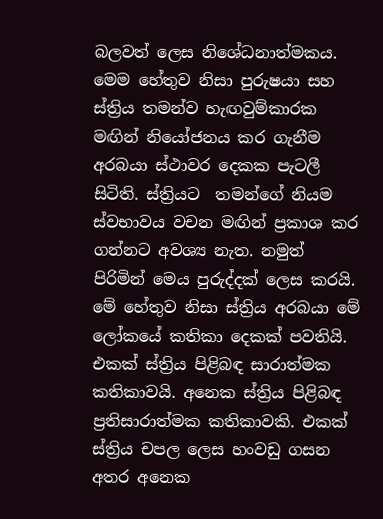බලවත් ලෙස නිශේධනාත්මකය. මෙම හේතුව නිසා පුරුෂයා සහ ස්ත්‍රිය තමන්ව හැඟවුම්කාරක මඟින් නියෝජනය කර ගැනීම අරබයා ස්ථාවර දෙකක පැටලී සිටිති. ස්ත්‍රියට  තමන්ගේ නියම ස්වභාවය වචන මඟින් ප්‍රකාශ කර ගන්නට අවශ්‍ය නැත. නමුත් පිරිමින් මෙය පුරුද්දක් ලෙස කරයි. මේ හේතුව නිසා ස්ත්‍රිය අරබයා මේ ලෝකයේ කතිකා දෙකක් පවතියි. එකක් ස්ත්‍රිය පිළිබඳ සාරාත්මක කතිකාවයි. අනෙක ස්ත්‍රිය පිළිබඳ ප්‍රතිසාරාත්මක කතිකාවකි. එකක් ස්ත්‍රිය චපල ලෙස හංවඩු ගසන අතර අනෙක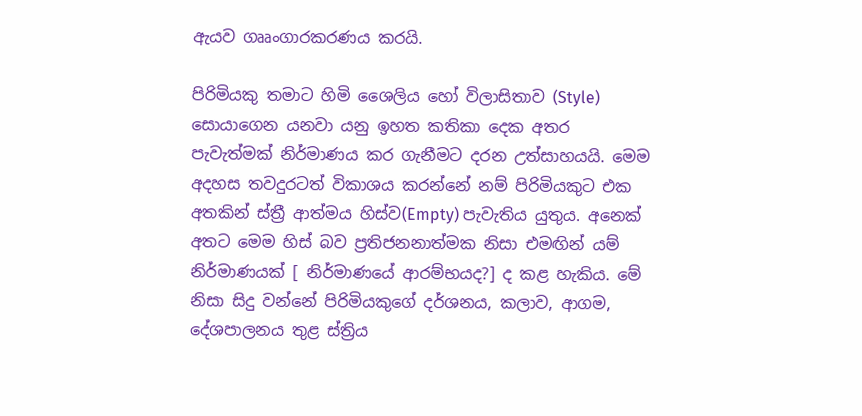ඇයව ගෲංගාරකරණය කරයි.

පිරිමියකු තමාට හිමි ශෛලිය හෝ විලාසිතාව (Style) සොයාගෙන යනවා යනු ඉහත කතිකා දෙක අතර පැවැත්මක් නිර්මාණය කර ගැනීමට දරන උත්සාහයයි. මෙම අදහස තවදුරටත් විකාශය කරන්නේ නම් පිරිමියකුට එක අතකින් ස්ත්‍රී ආත්මය හිස්ව(Empty) පැවැතිය යුතුය. අනෙක් අතට මෙම හිස් බව ප්‍රතිජනනාත්මක නිසා එමඟින් යම් නිර්මාණයක් [ නිර්මාණයේ ආරම්භයද?] ද කළ හැකිය. මේ නිසා සිදු වන්නේ පිරිමියකුගේ දර්ශනය, කලාව, ආගම, දේශපාලනය තුළ ස්ත්‍රිය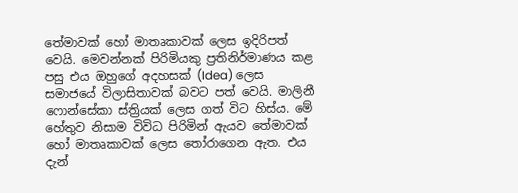තේමාවක් හෝ මාතෘකාවක් ලෙස ඉදිරිපත් වෙයි. මෙවන්නක් පිරිමියකු ප්‍රතිනිර්මාණය කළ පසු එය ඔහුගේ අදහසක් (Idea) ලෙස සමාජයේ විලාසිතාවක් බවට පත් වෙයි. මාලිනී ෆොන්සේකා ස්ත්‍රියක් ලෙස ගත් විට හිස්ය. මේ හේතුව නිසාම විවිධ පිරිමින් ඇයව තේමාවක් හෝ මාතෘකාවක් ලෙස තෝරාගෙන ඇත. එය දැන්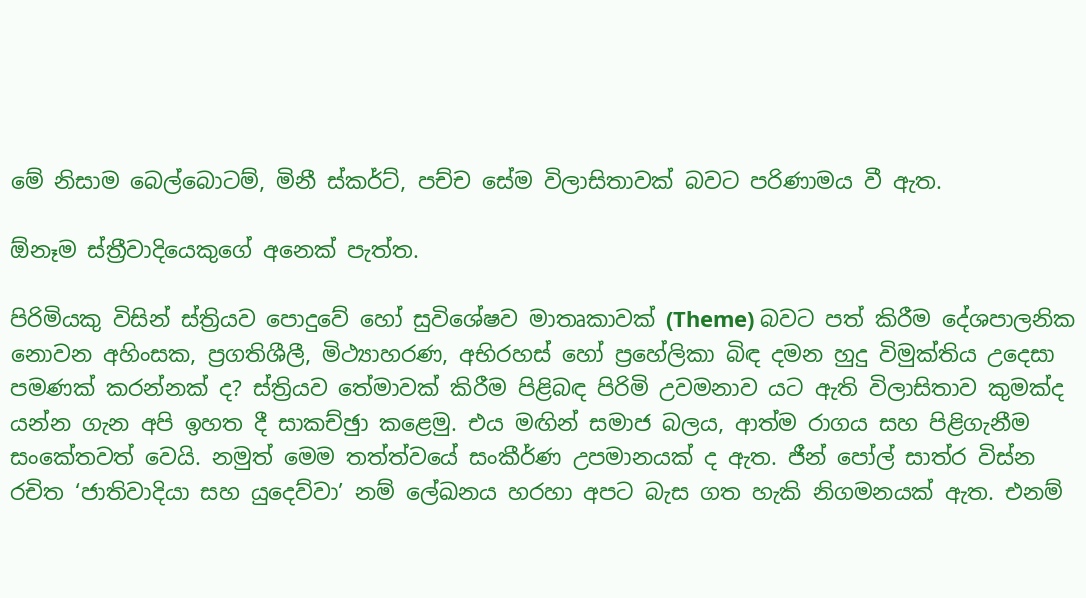මේ නිසාම බෙල්බොටම්, මිනී ස්කර්ට්, පච්ච සේම විලාසිතාවක් බවට පරිණාමය වී ඇත.

ඕනෑම ස්ත්‍රීවාදියෙකුගේ අනෙක් පැත්ත.

පිරිමියකු විසින් ස්ත්‍රියව පොදුවේ හෝ සුවිශේෂව මාතෘකාවක් (Theme) බවට පත් කිරීම දේශපාලනික නොවන අහිංසක, ප්‍රගතිශීලී, මිථ්‍යාහරණ, අභිරහස් හෝ ප්‍රහේලිකා බිඳ දමන හුදු විමුක්තිය උදෙසා පමණක් කරන්නක් ද? ස්ත්‍රියව තේමාවක් කිරීම පිළිබඳ පිරිමි උවමනාව යට ඇති විලාසිතාව කුමක්ද යන්න ගැන අපි ඉහත දී සාකච්ඡුා කළෙමු. එය මඟින් සමාජ බලය, ආත්ම රාගය සහ පිළිගැනීම සංකේතවත් වෙයි. නමුත් මෙම තත්ත්වයේ සංකීර්ණ උපමානයක් ද ඇත. ජීන් පෝල් සාත්ර විස්න රචිත ‘ජාතිවාදියා සහ යුදෙව්වා’ නම් ලේඛනය හරහා අපට බැස ගත හැකි නිගමනයක් ඇත. එනම්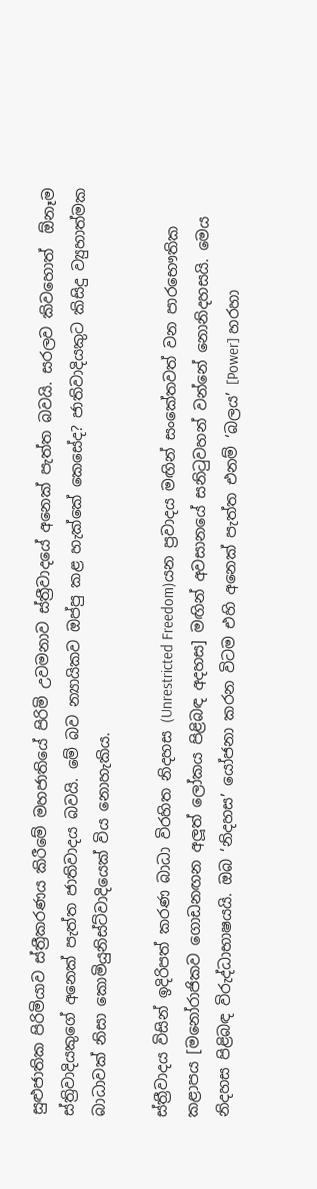සුළුජාතික පිරිමියාව ස්ත්‍රීකරණය කිරීමේ මහජාතියේ පිරිමි උවමනාව ස්ත්‍රීවාදයේ අනෙක් පැත්ත බවයි. සරලව කිවහොත්  ඕනෑම ස්ත්‍රිවාදියකුගේ අනෙක් පැත්ත ජාතිවාදය බවයි. මේ බව න්‍යායිකව ඔප්පු කළ හැක්කේ කෙසේද? ජාතිවාදියකුට කිසිදු ව්‍යුහාත්මක බාධාවක් නිසා කොමියුනිස්ට්වාදියෙක් විය නොහැකිය.

ස්ත්‍රීවාදය විසින් ඉදිරිපත් කරණ බාධා විරහිත නිදහස (Unrestricted Freedom)යන ප්‍රවාදය මඟින් සංකේතවත් වන පාරභෞතික කළාපය [මනෝරාජිකව ගොඩනඟන අලූත් ලෝකය පිළිබඳ අදහස] මඟින් අවසානයේ සනිටුවහන් වන්නේ නොනිදහසයි. මෙය නිදහස පිළිබඳ විරුද්ධාභාෂයයි. ඔබ ‘නිදහස’ යෝජනා කරන විටම එහි අනෙක් පැත්ත එනම් ‘බලය’ [Power] හරහා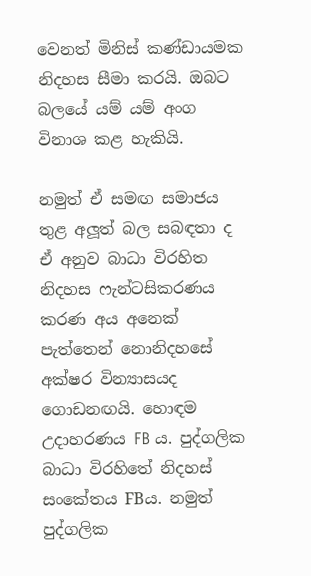වෙනත් මිනිස් කණ්ඩායමක නිදහස සීමා කරයි. ඔබට බලයේ යම් යම් අංග විනාශ කළ හැකියි.

නමුත් ඒ සමඟ සමාජය තුළ අලූත් බල සබඳතා ද ඒ අනුව බාධා විරහිත නිදහස ෆැන්ටසිකරණය කරණ අය අනෙක් පැත්තෙන් නොනිදහසේ අක්ෂර වින්‍යාසයද ගොඩනඟයි. හොඳම උදාහරණය FB ය. පුද්ගලික බාධා විරහිතේ නිදහස් සංකේතය FBය. නමුත් පුද්ගලික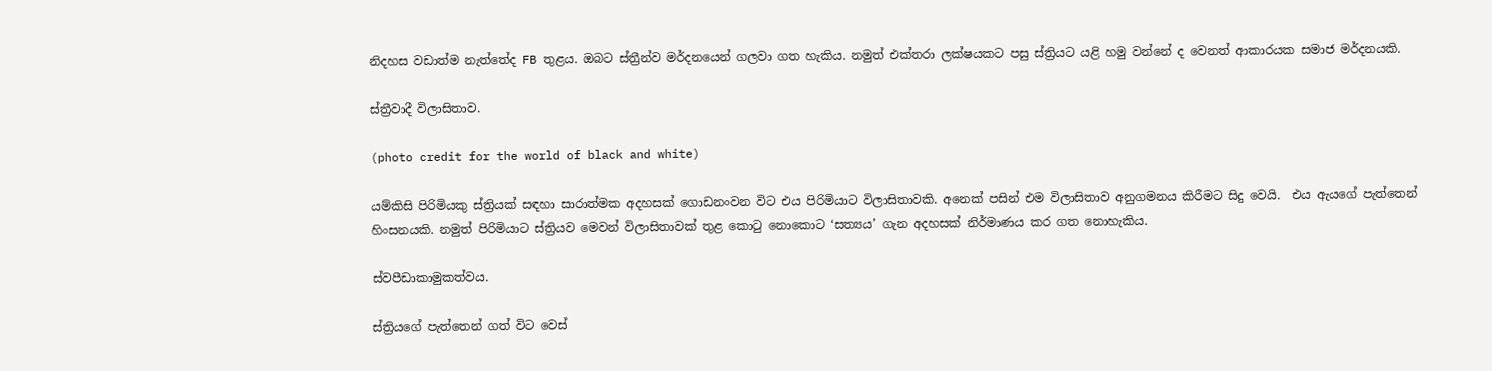නිදහස වඩාත්ම නැත්තේද FB තුළය. ඔබට ස්ත්‍රීන්ව මර්දනයෙන් ගලවා ගත හැකිය. නමුත් එක්තරා ලක්ෂයකට පසු ස්ත්‍රියට යළි හමු වන්නේ ද වෙනත් ආකාරයක සමාජ මර්දනයකි.

ස්ත්‍රීවාදී විලාසිතාව.

(photo credit for the world of black and white)

යම්කිසි පිරිමියකු ස්ත්‍රියක් සඳහා සාරාත්මක අදහසක් ගොඩනංවන විට එය පිරිමියාට විලාසිතාවකි. අනෙක් පසින් එම විලාසිතාව අනුගමනය කිරීමට සිදු වෙයි.  එය ඇයගේ පැත්තෙන් හිංසනයකි. නමුත් පිරිමියාට ස්ත්‍රියව මෙවන් විලාසිතාවක් තුළ කොටු නොකොට ‘සත්‍යය’ ගැන අදහසක් නිර්මාණය කර ගත නොහැකිය.

ස්වපීඩාකාමුකත්වය.

ස්ත්‍රියගේ පැත්තෙන් ගත් විට වෙස්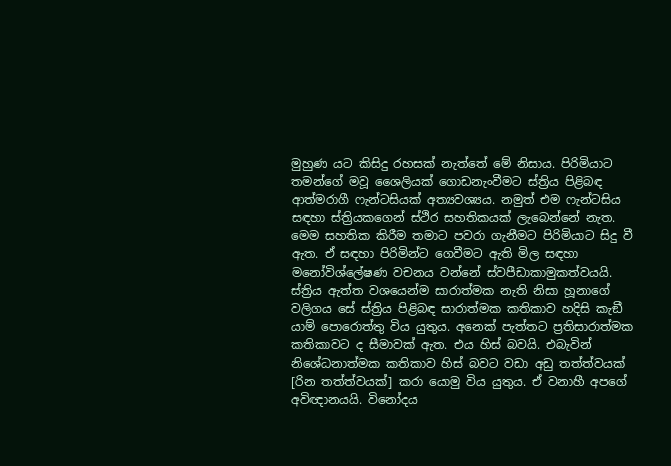මුහුණ යට කිසිදු රහසක් නැත්තේ මේ නිසාය. පිරිමියාට තමන්ගේ මවූ ශෛලියක් ගොඩනැංවීමට ස්ත්‍රිය පිළිබඳ ආත්මරාගී ෆැන්ටසියක් අත්‍යවශ්‍යය. නමුත් එම ෆැන්ටසිය සඳහා ස්ත්‍රියකගෙන් ස්ථිර සහතිකයක් ලැබෙන්නේ නැත. මෙම සහතික කිරීම තමාට පවරා ගැනීමට පිරිමියාට සිදු වී ඇත. ඒ සඳහා පිරිමින්ට ගෙවීමට ඇති මිල සඳහා මනෝවිශ්ලේෂණ වචනය වන්නේ ස්වපීඩාකාමුකත්වයයි. ස්ත්‍රිය ඇත්ත වශයෙන්ම සාරාත්මක නැති නිසා හූනාගේ වලිගය සේ ස්ත්‍රිය පිළිබඳ සාරාත්මක කතිකාව හදිසි කැඞී යාම් පොරොත්තු විය යුතුය. අනෙක් පැත්තට ප්‍රතිසාරාත්මක කතිකාවට ද සීමාවක් ඇත. එය හිස් බවයි. එබැවින් නිශේධනාත්මක කතිකාව හිස් බවට වඩා අඩු තත්ත්වයක් [රින තත්ත්වයක්] කරා යොමු විය යුතුය. ඒ වනාහී අපගේ අවිඥානයයි. විනෝදය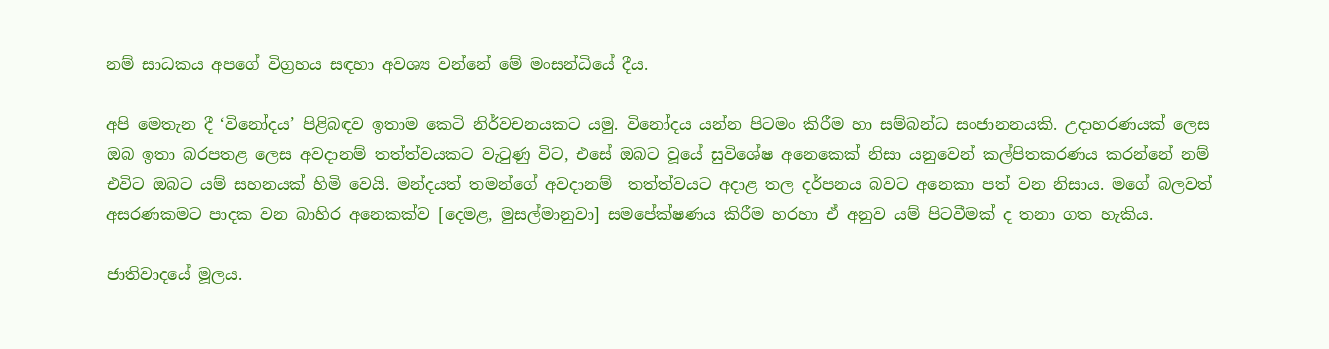නම් සාධකය අපගේ විග්‍රහය සඳහා අවශ්‍ය වන්නේ මේ මංසන්ධියේ දීය.

අපි මෙතැන දී ‘විනෝදය’ පිළිබඳව ඉතාම කෙටි නිර්වචනයකට යමු. විනෝදය යන්න පිටමං කිරීම හා සම්බන්ධ සංජානනයකි. උදාහරණයක් ලෙස ඔබ ඉතා බරපතළ ලෙස අවදානම් තත්ත්වයකට වැටුණු විට, එසේ ඔබට වූයේ සුවිශේෂ අනෙකෙක් නිසා යනුවෙන් කල්පිතකරණය කරන්නේ නම් එවිට ඔබට යම් සහනයක් හිමි වෙයි. මන්දයත් තමන්ගේ අවදානම්  තත්ත්වයට අදාළ තල දර්පනය බවට අනෙකා පත් වන නිසාය. මගේ බලවත් අසරණකමට පාදක වන බාහිර අනෙකක්ව [දෙමළ, මුසල්මානුවා] සමපේක්ෂණය කිරීම හරහා ඒ අනුව යම් පිටවීමක් ද තනා ගත හැකිය.

ජාතිවාදයේ මූලය.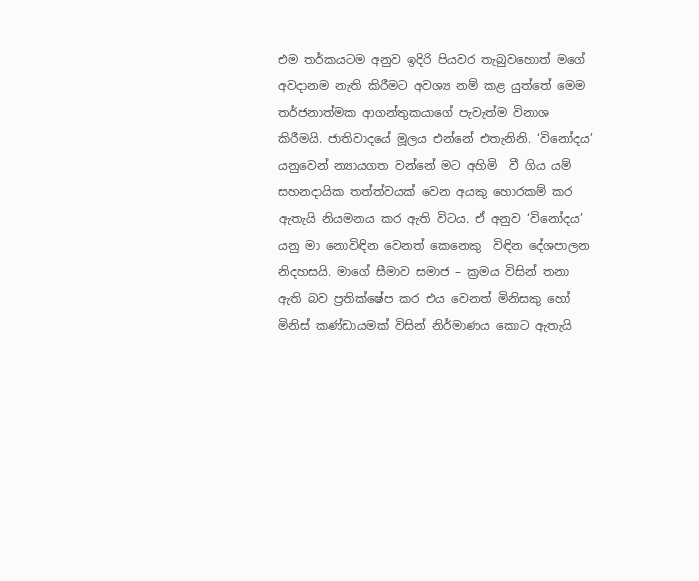එම තර්කයටම අනුව ඉදිරි පියවර තැබුවහොත් මගේ අවදානම නැති කිරීමට අවශ්‍ය නම් කළ යුත්තේ මෙම තර්ජනාත්මක ආගන්තුකයාගේ පැවැත්ම විනාශ කිරීමයි. ජාතිවාදයේ මූලය එන්නේ එතැනිනි. ‘විනෝදය’ යනුවෙන් න්‍යායගත වන්නේ මට අහිමි  වී ගිය යම් සහනදායික තත්ත්වයක් වෙන අයකු හොරකම් කර ඇතැයි නියමනය කර ඇති විටය. ඒ අනුව ‘විනෝදය’ යනු මා නොවිඳින වෙනත් කෙනෙකු  විඳින දේශපාලන නිදහසයි. මාගේ සීමාව සමාජ – ක්‍රමය විසින් තනා ඇති බව ප්‍රතික්ෂේප කර එය වෙනත් මිනිසකු හෝ මිනිස් කණ්ඩායමක් විසින් නිර්මාණය කොට ඇතැයි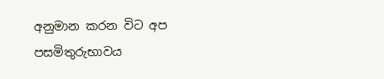අනුමාන කරන විට අප පසමිතුරුභාවය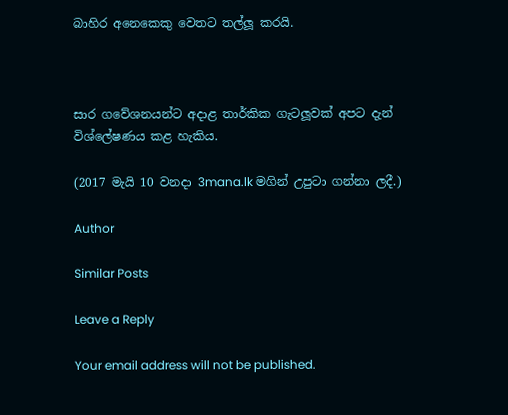බාහිර අනෙකෙකු වෙතට තල්ලූ කරයි.



සාර ගවේශනයන්ට අදාළ තාර්කික ගැටලූවක් අපට දැන් විශ්ලේෂණය කළ හැකිය.

(2017 මැයි 10 වනදා 3mana.lk මගින් උපුටා ගන්නා ලදී.)

Author

Similar Posts

Leave a Reply

Your email address will not be published.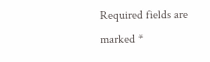Required fields are marked *